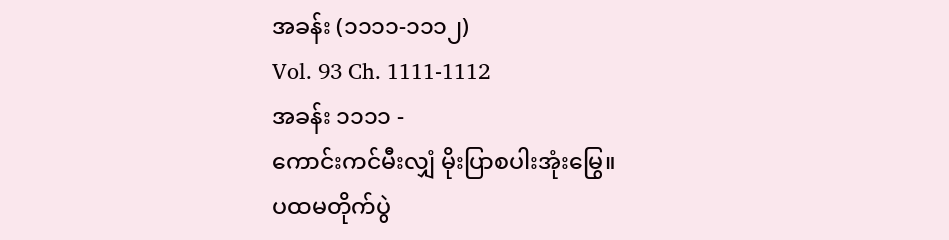အခန်း (၁၁၁၁-၁၁၁၂)
Vol. 93 Ch. 1111-1112
အခန်း ၁၁၁၁ -
ကောင်းကင်မီးလျှံ မိုးပြာစပါးအုံးမြွေ။
ပထမတိုက်ပွဲ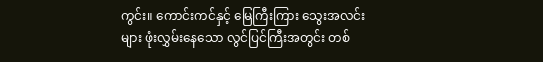ကွင်း။ ကောင်းကင်နှင့် မြေကြီးကြား သွေးအလင်းများ ဖုံးလွှမ်းနေသော လွင်ပြင်ကြီးအတွင်း တစ်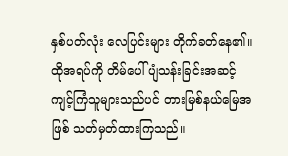နှစ်ပတ်လုံး လေပြင်းများ တိုက်ခတ်နေ၏။
ထိုအရပ်ကို တိမ်ပေါ်ပျံသန်းခြင်းအဆင့် ကျင့်ကြံသူများသည်ပင် တားမြစ်နယ်မြေအဖြစ် သတ်မှတ်ထားကြသည်။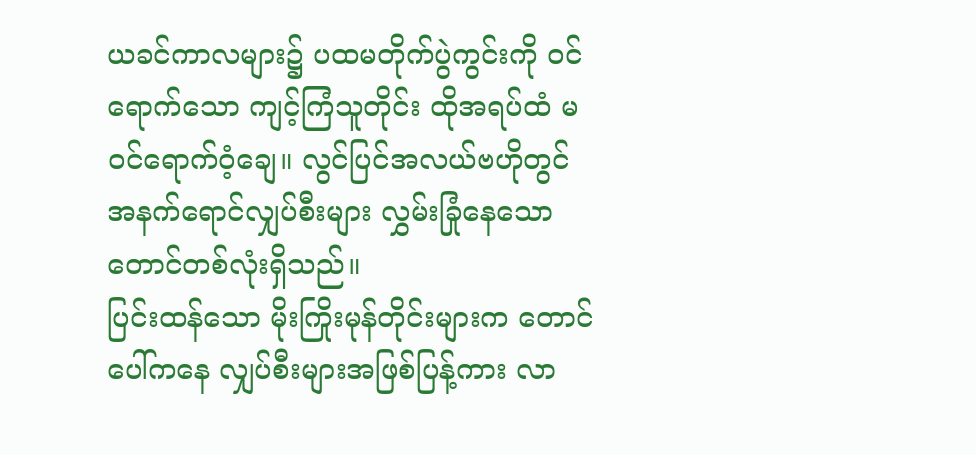ယခင်ကာလများ၌ ပထမတိုက်ပွဲကွင်းကို ဝင်ရောက်သော ကျင့်ကြံသူတိုင်း ထိုအရပ်ထံ မဝင်ရောက်ဝံ့ချေ။ လွင်ပြင်အလယ်ဗဟိုတွင် အနက်ရောင်လျှပ်စီးများ လွှမ်းခြုံနေသော တောင်တစ်လုံးရှိသည်။
ပြင်းထန်သော မိုးကြိုးမုန်တိုင်းများက တောင်ပေါ်ကနေ လျှပ်စီးများအဖြစ်ပြန့်ကား လာ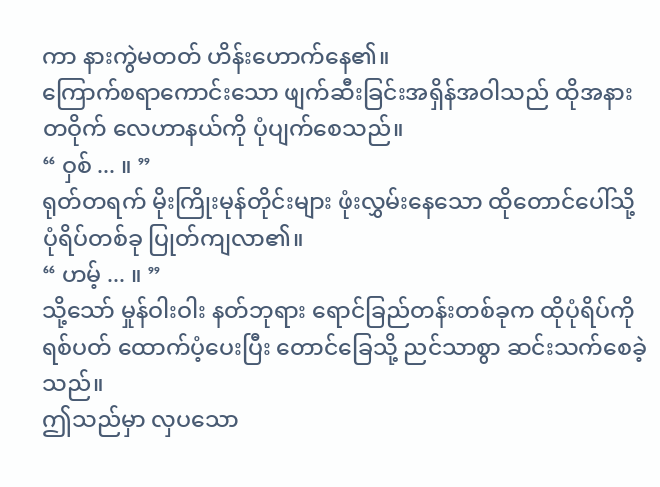ကာ နားကွဲမတတ် ဟိန်းဟောက်နေ၏။
ကြောက်စရာကောင်းသော ဖျက်ဆီးခြင်းအရှိန်အဝါသည် ထိုအနားတဝိုက် လေဟာနယ်ကို ပုံပျက်စေသည်။
“ ဝှစ် ... ။ ”
ရုတ်တရက် မိုးကြိုးမုန်တိုင်းများ ဖုံးလွှမ်းနေသော ထိုတောင်ပေါ်သို့ ပုံရိပ်တစ်ခု ပြုတ်ကျလာ၏။
“ ဟမ့် ... ။ ”
သို့သော် မှုန်ဝါးဝါး နတ်ဘုရား ရောင်ခြည်တန်းတစ်ခုက ထိုပုံရိပ်ကို ရစ်ပတ် ထောက်ပံ့ပေးပြီး တောင်ခြေသို့ ညင်သာစွာ ဆင်းသက်စေခဲ့သည်။
ဤသည်မှာ လှပသော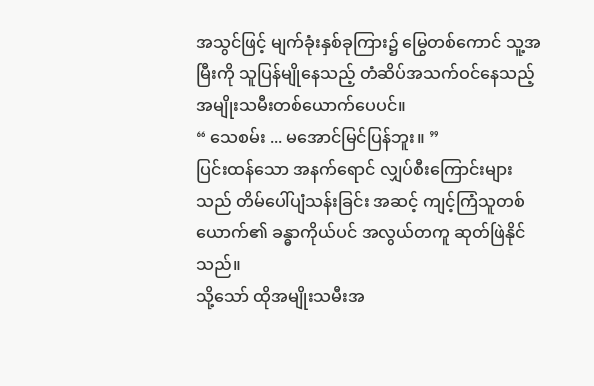အသွင်ဖြင့် မျက်ခုံးနှစ်ခုကြား၌ မြွေတစ်ကောင် သူ့အမြီးကို သူပြန်မျိုနေသည့် တံဆိပ်အသက်ဝင်နေသည့် အမျိုးသမီးတစ်ယောက်ပေပင်။
“ သေစမ်း ... မအောင်မြင်ပြန်ဘူး။ ”
ပြင်းထန်သော အနက်ရောင် လျှပ်စီးကြောင်းများသည် တိမ်ပေါ်ပျံသန်းခြင်း အဆင့် ကျင့်ကြံသူတစ်ယောက်၏ ခန္ဓာကိုယ်ပင် အလွယ်တကူ ဆုတ်ဖြဲနိုင်သည်။
သို့သော် ထိုအမျိုးသမီးအ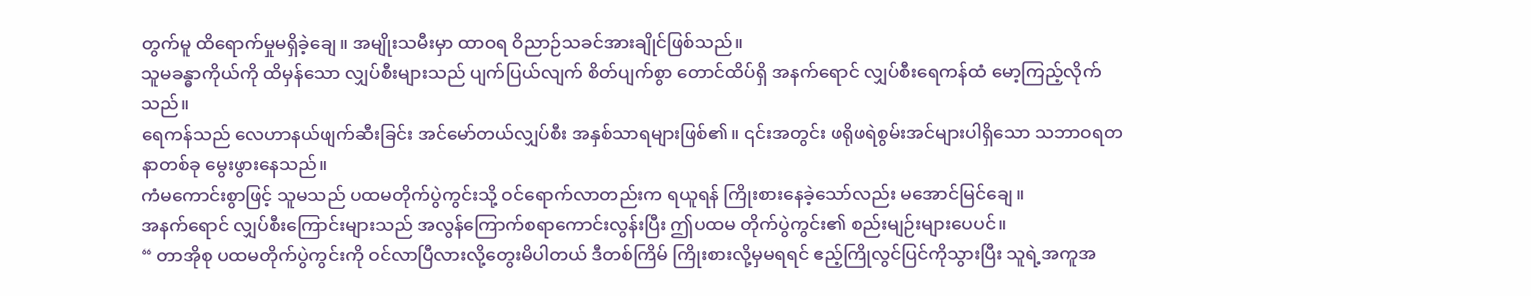တွက်မူ ထိရောက်မှုမရှိခဲ့ချေ။ အမျိုးသမီးမှာ ထာဝရ ဝိညာဉ်သခင်အားချိုင်ဖြစ်သည်။
သူမခန္ဓာကိုယ်ကို ထိမှန်သော လျှပ်စီးများသည် ပျက်ပြယ်လျက် စိတ်ပျက်စွာ တောင်ထိပ်ရှိ အနက်ရောင် လျှပ်စီးရေကန်ထံ မော့ကြည့်လိုက်သည်။
ရေကန်သည် လေဟာနယ်ဖျက်ဆီးခြင်း အင်မော်တယ်လျှပ်စီး အနှစ်သာရများဖြစ်၏။ ၎င်းအတွင်း ဖရိုဖရဲစွမ်းအင်များပါရှိသော သဘာဝရတနာတစ်ခု မွေးဖွားနေသည်။
ကံမကောင်းစွာဖြင့် သူမသည် ပထမတိုက်ပွဲကွင်းသို့ ဝင်ရောက်လာတည်းက ရယူရန် ကြိုးစားနေခဲ့သော်လည်း မအောင်မြင်ချေ။
အနက်ရောင် လျှပ်စီးကြောင်းများသည် အလွန်ကြောက်စရာကောင်းလွန်းပြီး ဤပထမ တိုက်ပွဲကွင်း၏ စည်းမျဉ်းများပေပင်။
“ တာအိုစု ပထမတိုက်ပွဲကွင်းကို ဝင်လာပြီလားလို့တွေးမိပါတယ် ဒီတစ်ကြိမ် ကြိုးစားလို့မှမရရင် ဧည့်ကြိုလွင်ပြင်ကိုသွားပြီး သူရဲ့အကူအ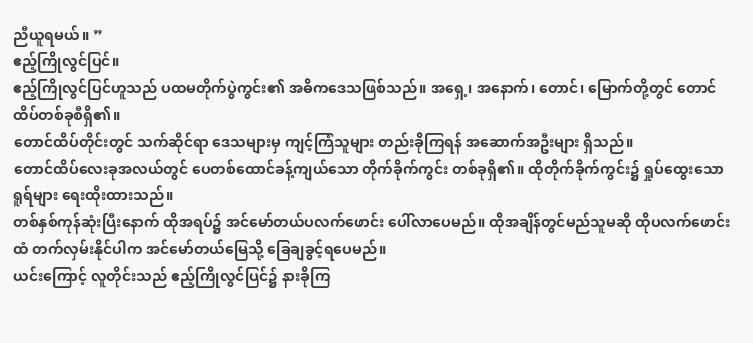ညီယူရမယ်။ ”
ဧည့်ကြိုလွင်ပြင်။
ဧည့်ကြိုလွင်ပြင်ဟူသည် ပထမတိုက်ပွဲကွင်း၏ အဓိကဒေသဖြစ်သည်။ အရှေ့၊ အနောက်၊ တောင်၊ မြောက်တို့တွင် တောင်ထိပ်တစ်ခုစီရှိ၏။
တောင်ထိပ်တိုင်းတွင် သက်ဆိုင်ရာ ဒေသများမှ ကျင့်ကြံသူများ တည်းခိုကြရန် အဆောက်အဦးများ ရှိသည်။
တောင်ထိပ်လေးခုအလယ်တွင် ပေတစ်ထောင်ခန့်ကျယ်သော တိုက်ခိုက်ကွင်း တစ်ခုရှိ၏။ ထိုတိုက်ခိုက်ကွင်း၌ ရှုပ်ထွေးသော ရူရ်များ ရေးထိုးထားသည်။
တစ်နှစ်ကုန်ဆုံးပြီးနောက် ထိုအရပ်၌ အင်မော်တယ်ပလက်ဖောင်း ပေါ်လာပေမည်။ ထိုအချိန်တွင်မည်သူမဆို ထိုပလက်ဖောင်းထံ တက်လှမ်းနိုင်ပါက အင်မော်တယ်မြေသို့ ခြေချခွင့်ရပေမည်။
ယင်းကြောင့် လူတိုင်းသည် ဧည့်ကြိုလွင်ပြင်၌ နားခိုကြ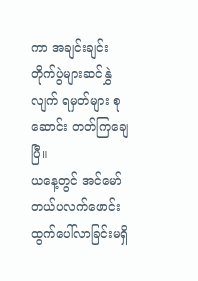ကာ အချင်းချင်း တိုက်ပွဲများဆင်နွှဲလျက် ရမှတ်များ စုဆောင်း တတ်ကြချေပြီ။
ယနေ့တွင် အင်မော်တယ်ပလက်ဖောင်း ထွက်ပေါ်လာခြင်းမရှိ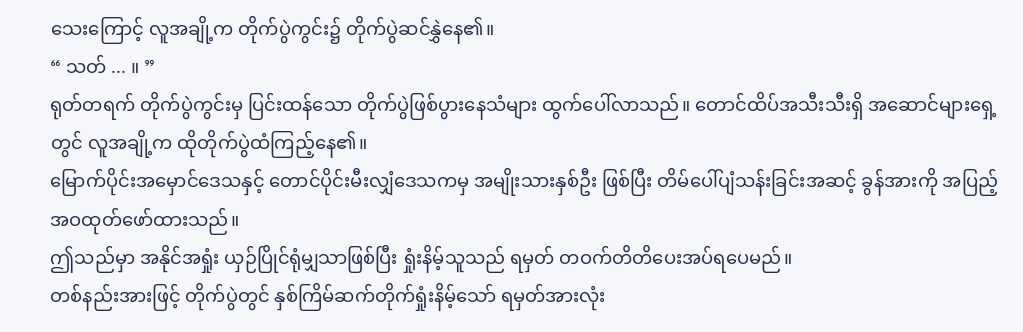သေးကြောင့် လူအချို့က တိုက်ပွဲကွင်း၌ တိုက်ပွဲဆင်နွှဲနေ၏။
“ သတ် ... ။ ”
ရုတ်တရက် တိုက်ပွဲကွင်းမှ ပြင်းထန်သော တိုက်ပွဲဖြစ်ပွားနေသံများ ထွက်ပေါ်လာသည်။ တောင်ထိပ်အသီးသီးရှိ အဆောင်များရှေ့တွင် လူအချို့က ထိုတိုက်ပွဲထံကြည့်နေ၏။
မြောက်ပိုင်းအမှောင်ဒေသနှင့် တောင်ပိုင်းမီးလျှံဒေသကမှ အမျိုးသားနှစ်ဦး ဖြစ်ပြီး တိမ်ပေါ်ပျံသန်းခြင်းအဆင့် ခွန်အားကို အပြည့်အဝထုတ်ဖော်ထားသည်။
ဤသည်မှာ အနိုင်အရှုံး ယှဉ်ပြိုင်ရုံမျှသာဖြစ်ပြီး ရှုံးနိမ့်သူသည် ရမှတ် တဝက်တိတိပေးအပ်ရပေမည်။
တစ်နည်းအားဖြင့် တိုက်ပွဲတွင် နှစ်ကြိမ်ဆက်တိုက်ရှုံးနိမ့်သော် ရမှတ်အားလုံး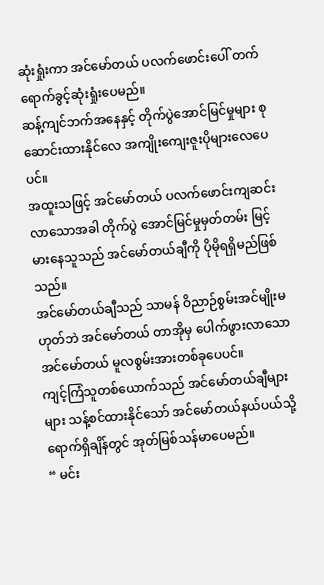ဆုံးရှုံးကာ အင်မော်တယ် ပလက်ဖောင်းပေါ် တက်ရောက်ခွင့်ဆုံးရှုံးပေမည်။
ဆန့်ကျင်ဘက်အနေနှင့် တိုက်ပွဲအောင်မြင်မှုများ စုဆောင်းထားနိုင်လေ အကျိုးကျေးဇူးပိုများလေပေပင်။
အထူးသဖြင့် အင်မော်တယ် ပလက်ဖောင်းကျဆင်းလာသောအခါ တိုက်ပွဲ အောင်မြင်မှုမှတ်တမ်း မြင့်မားနေသူသည် အင်မော်တယ်ချီကို ပိုမိုရရှိမည်ဖြစ်သည်။
အင်မော်တယ်ချီသည် သာမန် ဝိညာဉ်စွမ်းအင်မျိုးမဟုတ်ဘဲ အင်မော်တယ် တာအိုမှ ပေါက်ဖွားလာသော အင်မော်တယ် မူလစွမ်းအားတစ်ခုပေပင်။
ကျင့်ကြံသူတစ်ယောက်သည် အင်မော်တယ်ချီများများ သန့်စင်ထားနိုင်သော် အင်မော်တယ်နယ်ပယ်သို့ ရောက်ရှိချိန်တွင် အုတ်မြစ်သန်မာပေမည်။
“ မင်း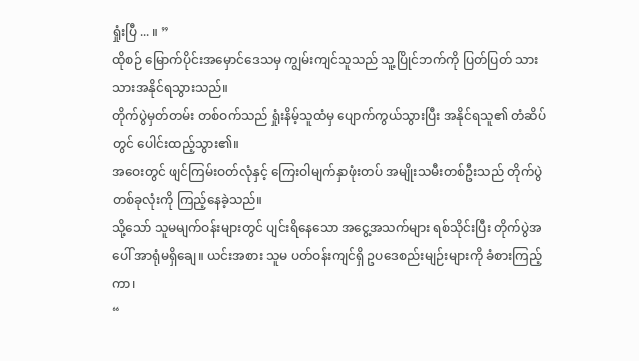ရှုံးပြီ ... ။ ”
ထိုစဉ် မြောက်ပိုင်းအမှောင်ဒေသမှ ကျွမ်းကျင်သူသည် သူ့ပြိုင်ဘက်ကို ပြတ်ပြတ် သားသားအနိုင်ရသွားသည်။
တိုက်ပွဲမှတ်တမ်း တစ်ဝက်သည် ရှုံးနိမ့်သူထံမှ ပျောက်ကွယ်သွားပြီး အနိုင်ရသူ၏ တံဆိပ်တွင် ပေါင်းထည့်သွား၏။
အဝေးတွင် ဖျင်ကြမ်းဝတ်လုံနှင့် ကြေးဝါမျက်နှာဖုံးတပ် အမျိုးသမီးတစ်ဦးသည် တိုက်ပွဲတစ်ခုလုံးကို ကြည့်နေခဲ့သည်။
သို့သော် သူမမျက်ဝန်းများတွင် ပျင်းရိနေသော အငွေ့အသက်များ ရစ်သိုင်းပြီး တိုက်ပွဲအပေါ် အာရုံမရှိချေ။ ယင်းအစား သူမ ပတ်ဝန်းကျင်ရှိ ဥပဒေစည်းမျဉ်းများကို ခံစားကြည့်ကာ၊
“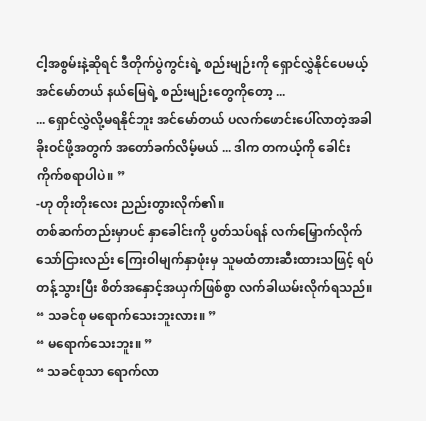ငါ့အစွမ်းနဲ့ဆိုရင် ဒီတိုက်ပွဲကွင်းရဲ့ စည်းမျဉ်းကို ရှောင်လွှဲနိုင်ပေမယ့် အင်မော်တယ် နယ်မြေရဲ့ စည်းမျဉ်းတွေကိုတော့ ...
... ရှောင်လွှဲလို့မရနိုင်ဘူး အင်မော်တယ် ပလက်ဖောင်းပေါ်လာတဲ့အခါ ခိုးဝင်ဖို့အတွက် အတော်ခက်လိမ့်မယ် ... ဒါက တကယ့်ကို ခေါင်းကိုက်စရာပါပဲ။ ”
-ဟု တိုးတိုးလေး ညည်းတွားလိုက်၏။
တစ်ဆက်တည်းမှာပင် နှာခေါင်းကို ပွတ်သပ်ရန် လက်မြှောက်လိုက်သော်ငြားလည်း ကြေးဝါမျက်နှာဖုံးမှ သူမထံတားဆီးထားသဖြင့် ရပ်တန့်သွားပြီး စိတ်အနှောင့်အယှက်ဖြစ်စွာ လက်ခါယမ်းလိုက်ရသည်။
“ သခင်စု မရောက်သေးဘူးလား။ ”
“ မရောက်သေးဘူး။ ”
“ သခင်စုသာ ရောက်လာ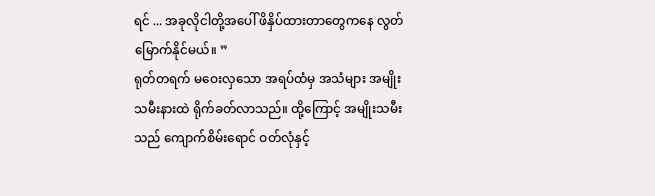ရင် ... အခုလိုငါတို့အပေါ် ဖိနှိပ်ထားတာတွေကနေ လွတ်မြောက်နိုင်မယ်။ ”
ရုတ်တရက် မဝေးလှသော အရပ်ထံမှ အသံများ အမျိုးသမီးနားထဲ ရိုက်ခတ်လာသည်။ ထို့ကြောင့် အမျိုးသမီးသည် ကျောက်စိမ်းရောင် ဝတ်လုံနှင့်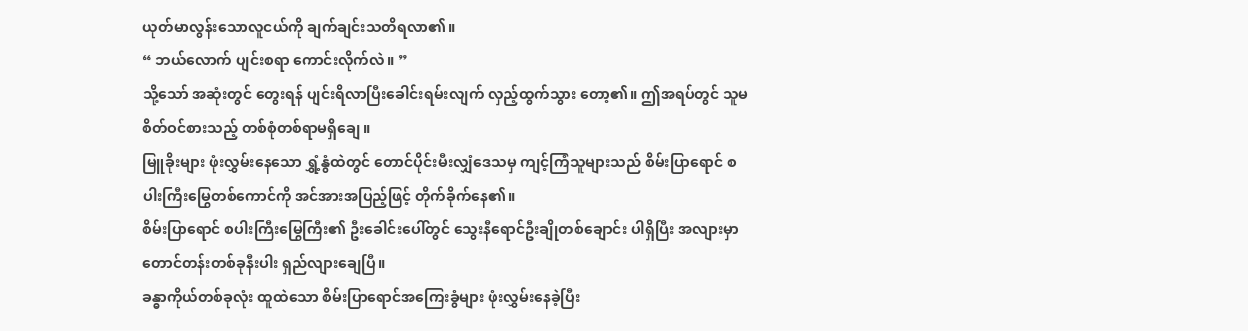ယုတ်မာလွန်းသောလူငယ်ကို ချက်ချင်းသတိရလာ၏။
“ ဘယ်လောက် ပျင်းစရာ ကောင်းလိုက်လဲ။ ”
သို့သော် အဆုံးတွင် တွေးရန် ပျင်းရိလာပြီးခေါင်းရမ်းလျက် လှည့်ထွက်သွား တော့၏။ ဤအရပ်တွင် သူမ စိတ်ဝင်စားသည့် တစ်စုံတစ်ရာမရှိချေ။
မြူခိုးများ ဖုံးလွှမ်းနေသော ရွှံ့နွံထဲတွင် တောင်ပိုင်းမီးလျှံဒေသမှ ကျင့်ကြံသူများသည် စိမ်းပြာရောင် စပါးကြီးမြွေတစ်ကောင်ကို အင်အားအပြည့်ဖြင့် တိုက်ခိုက်နေ၏။
စိမ်းပြာရောင် စပါးကြီးမြွေကြီး၏ ဦးခေါင်းပေါ်တွင် သွေးနီရောင်ဦးချိုတစ်ချောင်း ပါရှိပြီး အလျားမှာ တောင်တန်းတစ်ခုနီးပါး ရှည်လျားချေပြီ။
ခန္ဓာကိုယ်တစ်ခုလုံး ထူထဲသော စိမ်းပြာရောင်အကြေးခွံများ ဖုံးလွှမ်းနေခဲ့ပြီး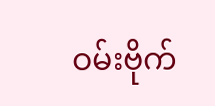ဝမ်းဗိုက်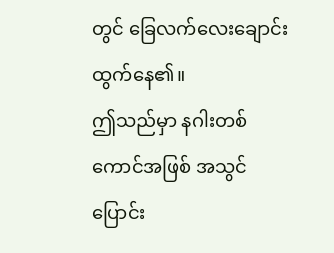တွင် ခြေလက်လေးချောင်း ထွက်နေ၏။
ဤသည်မှာ နဂါးတစ်ကောင်အဖြစ် အသွင်ပြောင်း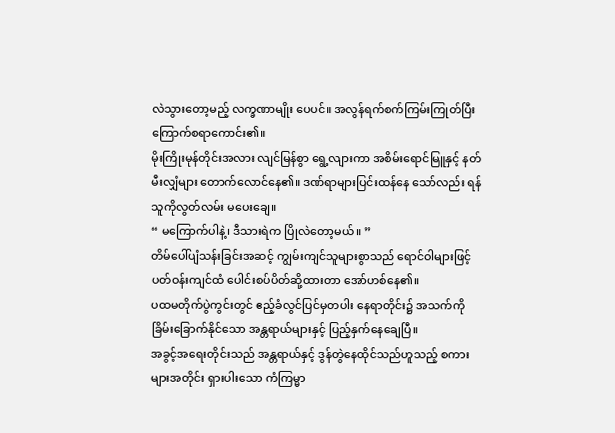လဲသွားတော့မည့် လက္ခဏာမျိုး ပေပင်။ အလွန်ရက်စက်ကြမ်းကြုတ်ပြီး ကြောက်စရာကောင်း၏။
မိုးကြိုးမုန်တိုင်းအလား လျင်မြန်စွာ ရွေ့လျားကာ အစိမ်းရောင်မြူနှင့် နတ်မီးလျှံများ တောက်လောင်နေ၏။ ဒဏ်ရာများပြင်းထန်နေ သော်လည်း ရန်သူကိုလွတ်လမ်း မပေးချေ။
“ မကြောက်ပါနဲ့၊ ဒီသားရဲက ပြိုလဲတော့မယ်။ ”
တိမ်ပေါ်ပျံသန်းခြင်းအဆင့် ကျွမ်းကျင်သူများစွာသည် ရောင်ဝါများဖြင့် ပတ်ဝန်းကျင်ထံ ပေါင်းစပ်ပိတ်ဆို့ထားတာ အော်ဟစ်နေ၏။
ပထမတိုက်ပွဲကွင်းတွင် ဧည့်ခံလွင်ပြင်မှတပါး နေရာတိုင်း၌ အသက်ကို ခြိမ်းခြောက်နိုင်သော အန္တရာယ်များနှင့် ပြည့်နှက်နေချေပြီ။
အခွင့်အရေးတိုင်းသည် အန္တရာယ်နှင့် ဒွန်တွဲနေထိုင်သည်ဟူသည့် စကားများအတိုင်း ရှားပါးသော ကံကြမ္မာ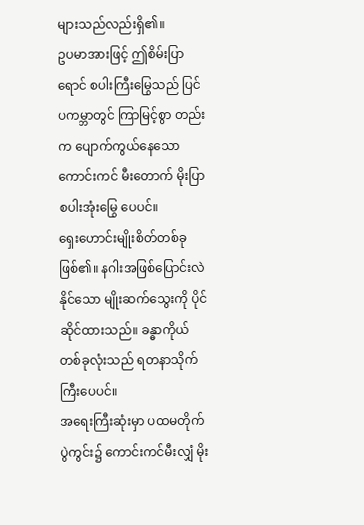များသည်လည်းရှိ၏။
ဥပမာအားဖြင့် ဤစိမ်းပြာရောင် စပါးကြီးမြွေသည် ပြင်ပကမ္ဘာတွင် ကြာမြင့်စွာ တည်းက ပျောက်ကွယ်နေသော ကောင်းကင် မီးတောက် မိုးပြာစပါးအုံးမြွေ ပေပင်။
ရှေးဟောင်းမျိုးစိတ်တစ်ခုဖြစ်၏။ နဂါးအဖြစ်ပြောင်းလဲနိုင်သော မျိုးဆက်သွေးကို ပိုင်ဆိုင်ထားသည်။ ခန္ဓာကိုယ်တစ်ခုလုံးသည် ရတနာသိုက်ကြီးပေပင်။
အရေးကြီးဆုံးမှာ ပထမတိုက်ပွဲကွင်း၌ ကောင်းကင်မီးလျှံ မိုး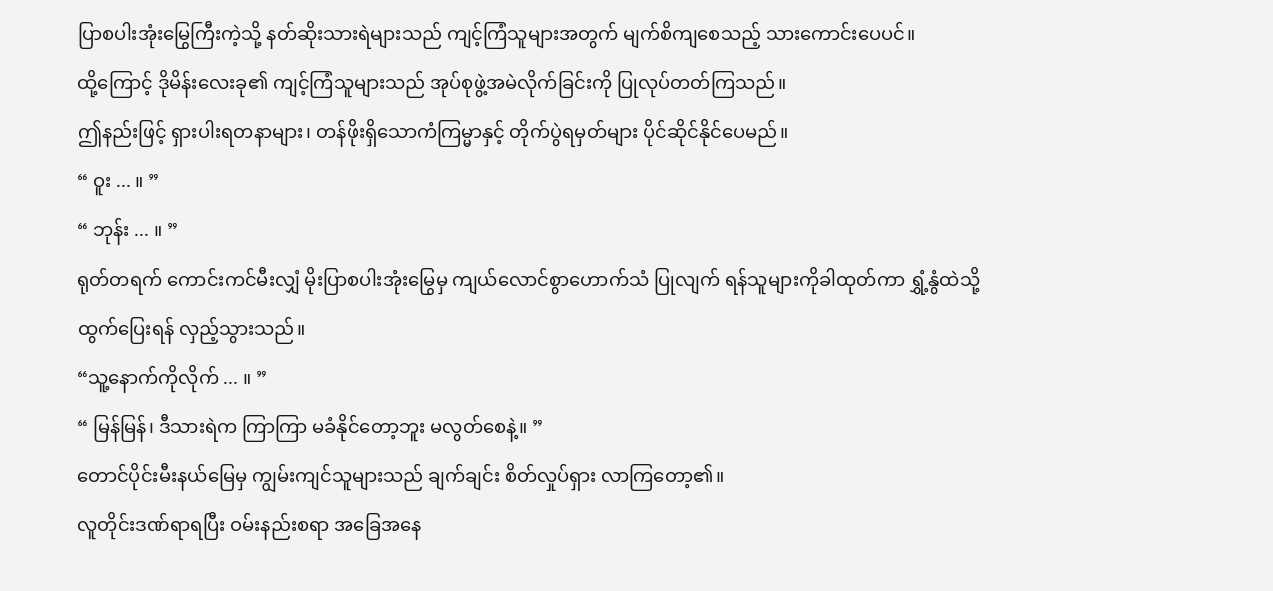ပြာစပါးအုံးမြွေကြီးကဲ့သို့ နတ်ဆိုးသားရဲများသည် ကျင့်ကြံသူများအတွက် မျက်စိကျစေသည့် သားကောင်းပေပင်။
ထို့ကြောင့် ဒိုမိန်းလေးခု၏ ကျင့်ကြံသူများသည် အုပ်စုဖွဲ့အမဲလိုက်ခြင်းကို ပြုလုပ်တတ်ကြသည်။
ဤနည်းဖြင့် ရှားပါးရတနာများ၊ တန်ဖိုးရှိသောကံကြမ္မာနှင့် တိုက်ပွဲရမှတ်များ ပိုင်ဆိုင်နိုင်ပေမည်။
“ ဝူး ... ။ ”
“ ဘုန်း ... ။ ”
ရုတ်တရက် ကောင်းကင်မီးလျှံ မိုးပြာစပါးအုံးမြွေမှ ကျယ်လောင်စွာဟောက်သံ ပြုလျက် ရန်သူများကိုခါထုတ်ကာ ရွှံ့နွံထဲသို့ ထွက်ပြေးရန် လှည့်သွားသည်။
“သူ့နောက်ကိုလိုက် ... ။ ”
“ မြန်မြန်၊ ဒီသားရဲက ကြာကြာ မခံနိုင်တော့ဘူး မလွတ်စေနဲ့။ ”
တောင်ပိုင်းမီးနယ်မြေမှ ကျွမ်းကျင်သူများသည် ချက်ချင်း စိတ်လှုပ်ရှား လာကြတော့၏။
လူတိုင်းဒဏ်ရာရပြီး ဝမ်းနည်းစရာ အခြေအနေ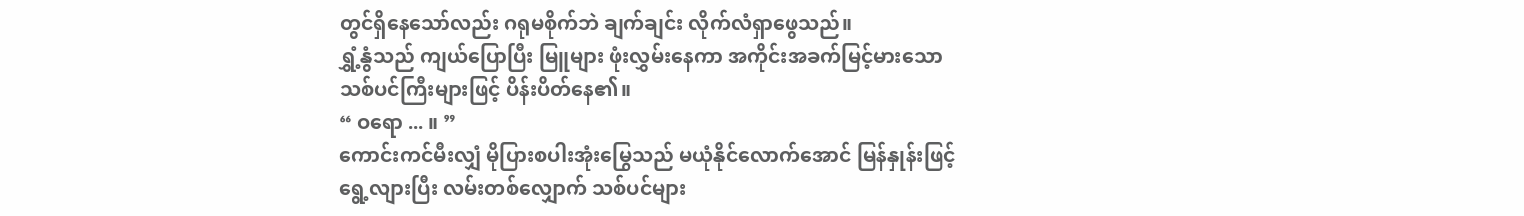တွင်ရှိနေသော်လည်း ဂရုမစိုက်ဘဲ ချက်ချင်း လိုက်လံရှာဖွေသည်။
ရွှံ့နွံသည် ကျယ်ပြောပြီး မြူများ ဖုံးလွှမ်းနေကာ အကိုင်းအခက်မြင့်မားသော သစ်ပင်ကြီးများဖြင့် ပိန်းပိတ်နေ၏။
“ ဝရော ... ။ ”
ကောင်းကင်မီးလျှံ မိုပြားစပါးအုံးမြွေသည် မယုံနိုင်လောက်အောင် မြန်နှုန်းဖြင့် ရွေ့လျားပြီး လမ်းတစ်လျှောက် သစ်ပင်များ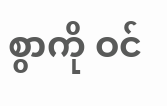စွာကို ဝင်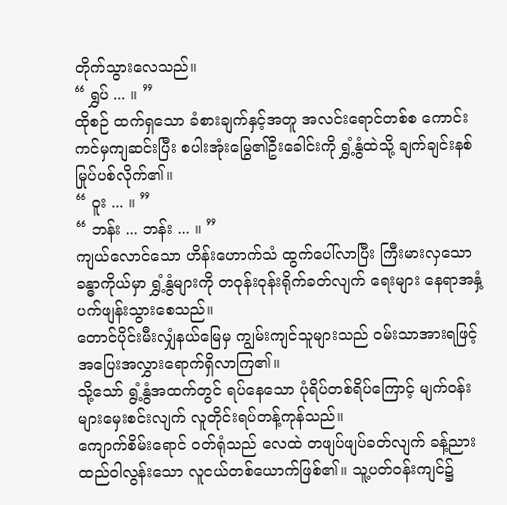တိုက်သွားလေသည်။
“ ရွှပ် ... ။ ”
ထိုစဉ် ထက်ရှသော ခံစားချက်နှင့်အတူ အလင်းရောင်တစ်စ ကောင်းကင်မှကျဆင်းပြီး စပါးအုံးမြွေ၏ဦးခေါင်းကို ရွှံ့နွံထဲသို့ ချက်ချင်းနစ်မြုပ်ပစ်လိုက်၏။
“ ဝူး ... ။ ”
“ ဘန်း ... ဘန်း ... ။ ”
ကျယ်လောင်သော ဟိန်းဟောက်သံ ထွက်ပေါ်လာပြီး ကြီးမားလှသောခန္ဓာကိုယ်မှာ ရွှံ့နွံများကို တဝုန်းဝုန်းရိုက်ခတ်လျက် ရေးများ နေရာအနှံ့ ပက်ဖျန်းသွားစေသည်။
တောင်ပိုင်းမီးလျှံနယ်မြေမှ ကျွမ်းကျင်သူများသည် ဝမ်းသာအားရဖြင့် အပြေးအလွှားရောက်ရှိလာကြ၏။
သို့သော် ရွံ့နွံအထက်တွင် ရပ်နေသော ပုံရိပ်တစ်ရိပ်ကြောင့် မျက်ဝန်းများမှေးစင်းလျက် လူတိုင်းရပ်တန့်ကုန်သည်။
ကျောက်စိမ်းရောင် ဝတ်ရုံသည် လေထဲ တဖျပ်ဖျပ်ခတ်လျက် ခန့်ညားထည်ဝါလွန်းသော လူငယ်တစ်ယောက်ဖြစ်၏။ သူ့ပတ်ဝန်းကျင်၌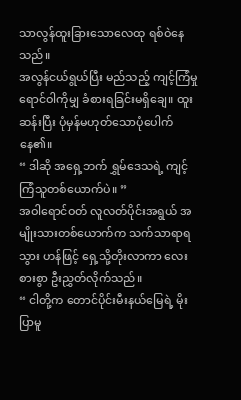သာလွန်ထူးခြားသောလေထု ရစ်ဝဲနေသည်။
အလွန်ငယ်ရွယ်ပြီး မည်သည့် ကျင့်ကြံမှုရောင်ဝါကိုမျှ ခံစားရခြင်းမရှိချေ။ ထူးဆန်းပြီး ပုံမှန်မဟုတ်သောပုံပေါက်နေ၏။
“ ဒါဆို အရှေ့ဘက် ရွှမ်ဒေသရဲ့ ကျင့်ကြံသူတစ်ယောက်ပဲ။ ”
အဝါရောင်ဝတ် လူလတ်ပိုင်းအရွယ် အမျိုးသားတစ်ယောက်က သက်သာရာရသွား ဟန်ဖြင့် ရှေ့သို့တိုးလာကာ လေးစားစွာ ဦးညွှတ်လိုက်သည်။
“ ငါတို့က တောင်ပိုင်းမီးနယ်မြေရဲ့ မိုးပြာမူ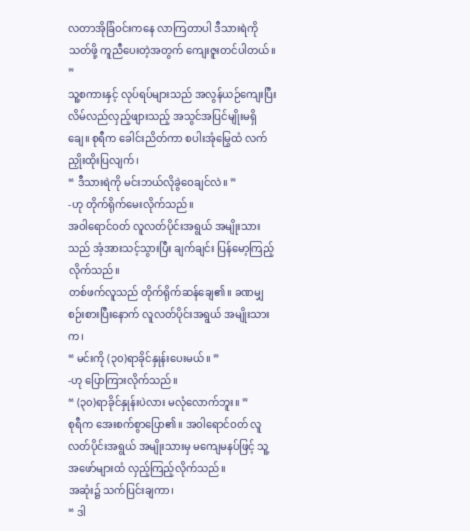လတာအိုခြံဝင်းကနေ လာကြတာပါ ဒီသားရဲကိုသတ်ဖို့ ကူညီပေးတဲ့အတွက် ကျေးဇူးတင်ပါတယ်။ ”
သူ့စကားနှင့် လုပ်ရပ်များသည် အလွန်ယဉ်ကျေးပြီး လိမ်လည်လှည့်ဖျားသည့် အသွင်အပြင်မျိုးမရှိချေ။ စုရီက ခေါင်းညိတ်ကာ စပါးအုံမြွေထံ လက်ညှိုးထိုးပြလျက်၊
“ ဒီသားရဲကို မင်းဘယ်လိုခွဲဝေချင်လဲ။ ”
-ဟု တိုက်ရိုက်မေးလိုက်သည်။
အဝါရောင်ဝတ် လူလတ်ပိုင်းအရွယ် အမျိုးသားသည် အံ့အားသင့်သွားပြီး ချက်ချင်း ပြန်မော့ကြည့်လိုက်သည်။
တစ်ဖက်လူသည် တိုက်ရိုက်ဆန်ချေ၏။ ခဏမျှစဉ်းစားပြီးနောက် လူလတ်ပိုင်းအရွယ် အမျိုးသားက၊
“ မင်းကို (၃၀)ရာခိုင်နှုန်းပေးမယ်။ ”
-ဟု ပြောကြားလိုက်သည်။
“ (၃၀)ရာခိုင်နှုန်းပဲလား မလုံလောက်ဘူး။ ”
စုရီက အေးစက်စွာပြော၏။ အဝါရောင်ဝတ် လူလတ်ပိုင်းအရွယ် အမျိုးသားမှ မကျေမနပ်ဖြင့် သူ့အဖော်များထံ လှည့်ကြည့်လိုက်သည်။
အဆုံး၌ သက်ပြင်းချကာ၊
“ ဒါ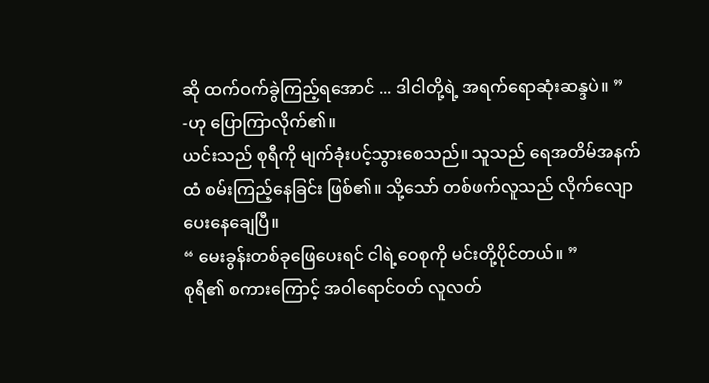ဆို ထက်ဝက်ခွဲကြည့်ရအောင် ... ဒါငါတို့ရဲ့ အရက်ရောဆုံးဆန္ဒပဲ။ ”
-ဟု ပြောကြာလိုက်၏။
ယင်းသည် စုရီကို မျက်ခုံးပင့်သွားစေသည်။ သူသည် ရေအတိမ်အနက်ထံ စမ်းကြည့်နေခြင်း ဖြစ်၏။ သို့သော် တစ်ဖက်လူသည် လိုက်လျော ပေးနေချေပြီ။
“ မေးခွန်းတစ်ခုဖြေပေးရင် ငါရဲ့ဝေစုကို မင်းတို့ပိုင်တယ်။ ”
စုရီ၏ စကားကြောင့် အဝါရောင်ဝတ် လူလတ်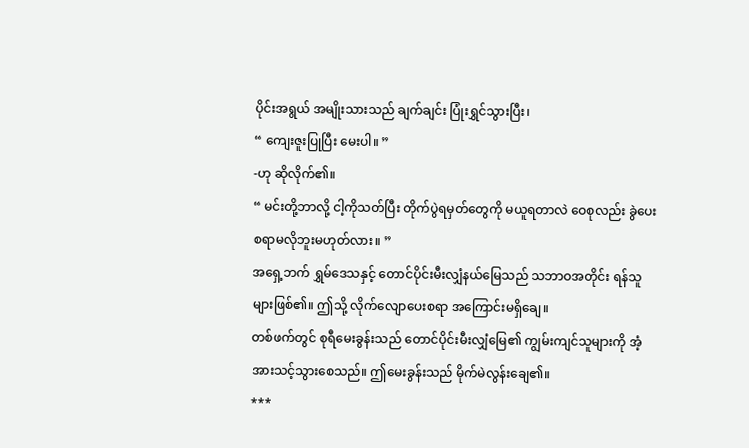ပိုင်းအရွယ် အမျိုးသားသည် ချက်ချင်း ပြုံးရွှင်သွားပြီး၊
“ ကျေးဇူးပြုပြီး မေးပါ။ ”
-ဟု ဆိုလိုက်၏။
“ မင်းတို့ဘာလို့ ငါ့ကိုသတ်ပြီး တိုက်ပွဲရမှတ်တွေကို မယူရတာလဲ ဝေစုလည်း ခွဲပေးစရာမလိုဘူးမဟုတ်လား။ ”
အရှေ့ဘက် ရွှမ်ဒေသနှင့် တောင်ပိုင်းမီးလျှံနယ်မြေသည် သဘာဝအတိုင်း ရန်သူများဖြစ်၏။ ဤသို့ လိုက်လျောပေးစရာ အကြောင်းမရှိချေ။
တစ်ဖက်တွင် စုရီမေးခွန်းသည် တောင်ပိုင်းမီးလျှံမြေ၏ ကျွမ်းကျင်သူများကို အံ့အားသင့်သွားစေသည်။ ဤမေးခွန်းသည် မိုက်မဲလွန်းချေ၏။
***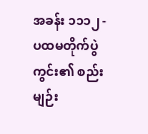အခန်း ၁၁၁၂ -
ပထမတိုက်ပွဲကွင်း၏ စည်းမျဉ်း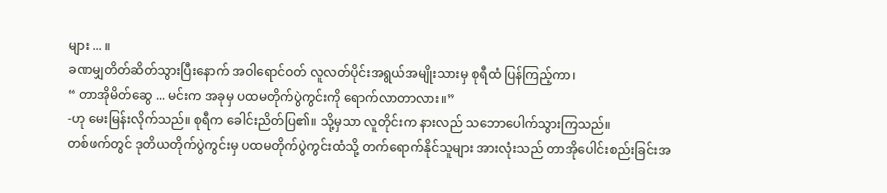များ ... ။
ခဏမျှတိတ်ဆိတ်သွားပြီးနောက် အဝါရောင်ဝတ် လူလတ်ပိုင်းအရွယ်အမျိုးသားမှ စုရီထံ ပြန်ကြည့်ကာ၊
“ တာအိုမိတ်ဆွေ ... မင်းက အခုမှ ပထမတိုက်ပွဲကွင်းကို ရောက်လာတာလား။”
-ဟု မေးမြန်းလိုက်သည်။ စုရီက ခေါင်းညိတ်ပြ၏။ သို့မှသာ လူတိုင်းက နားလည် သဘောပေါက်သွားကြသည်။
တစ်ဖက်တွင် ဒုတိယတိုက်ပွဲကွင်းမှ ပထမတိုက်ပွဲကွင်းထံသို့ တက်ရောက်နိုင်သူများ အားလုံးသည် တာအိုပေါင်းစည်းခြင်းအ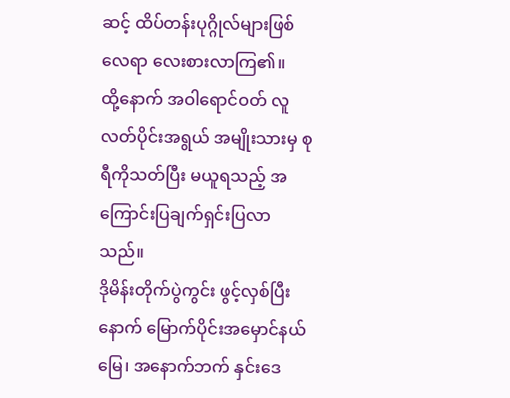ဆင့် ထိပ်တန်းပုဂ္ဂိုလ်များဖြစ်လေရာ လေးစားလာကြ၏။
ထို့နောက် အဝါရောင်ဝတ် လူလတ်ပိုင်းအရွယ် အမျိုးသားမှ စုရီကိုသတ်ပြီး မယူရသည့် အကြောင်းပြချက်ရှင်းပြလာသည်။
ဒိုမိန်းတိုက်ပွဲကွင်း ဖွင့်လှစ်ပြီးနောက် မြောက်ပိုင်းအမှောင်နယ်မြေ၊ အနောက်ဘက် နှင်းဒေ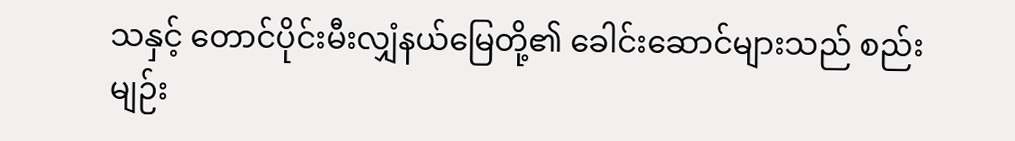သနှင့် တောင်ပိုင်းမီးလျှံနယ်မြေတို့၏ ခေါင်းဆောင်များသည် စည်းမျဉ်း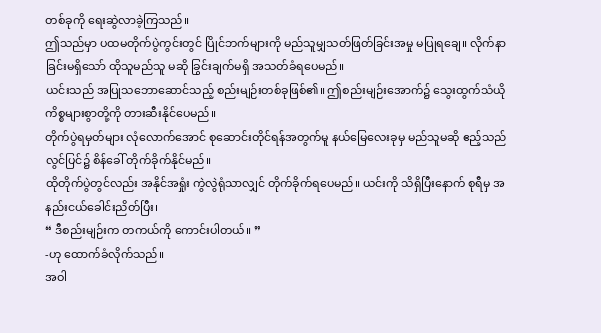တစ်ခုကို ရေးဆွဲလာခဲ့ကြသည်။
ဤသည်မှာ ပထမတိုက်ပွဲကွင်းတွင် ပြိုင်ဘက်များကို မည်သူမျှသတ်ဖြတ်ခြင်းအမှု မပြုရချေ။ လိုက်နာခြင်းမရှိသော် ထိုသူမည်သူ မဆို ခြွင်းချက်မရှိ အသတ်ခံရပေမည်။
ယင်းသည် အပြုသဘောဆောင်သည့် စည်းမျဉ်းတစ်ခုဖြစ်၏။ ဤစည်းမျဉ်းအောက်၌ သွေးထွက်သံယို ကိစ္စများစွာတို့ကို တားဆီးနိုင်ပေမည်။
တိုက်ပွဲရမှတ်များ လုံလောက်အောင် စုဆောင်းတိုင်ရန်အတွက်မူ နယ်မြေလေးခုမှ မည်သူမဆို ဧည့်သည်လွင်ပြင်၌ စိန်ခေါ် တိုက်ခိုက်နိုင်မည်။
ထိုတိုက်ပွဲတွင်လည်း အနိုင်အရှုံး ကွဲလွဲရုံသာလျှင် တိုက်ခိုက်ရပေမည်။ ယင်းကို သိရှိပြီးနောက် စုရီမှ အနည်းငယ်ခေါင်းညိတ်ပြီး၊
“ ဒီစည်းမျဉ်းက တကယ်ကို ကောင်းပါတယ်။ ”
-ဟု ထောက်ခံလိုက်သည်။
အဝါ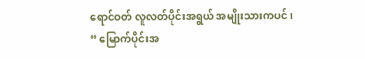ရောင်ဝတ် လူလတ်ပိုင်းအရွယ် အမျိုးသားကပင်၊
“ မြောက်ပိုင်းအ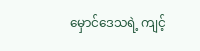မှောင်ဒေသရဲ့ ကျင့်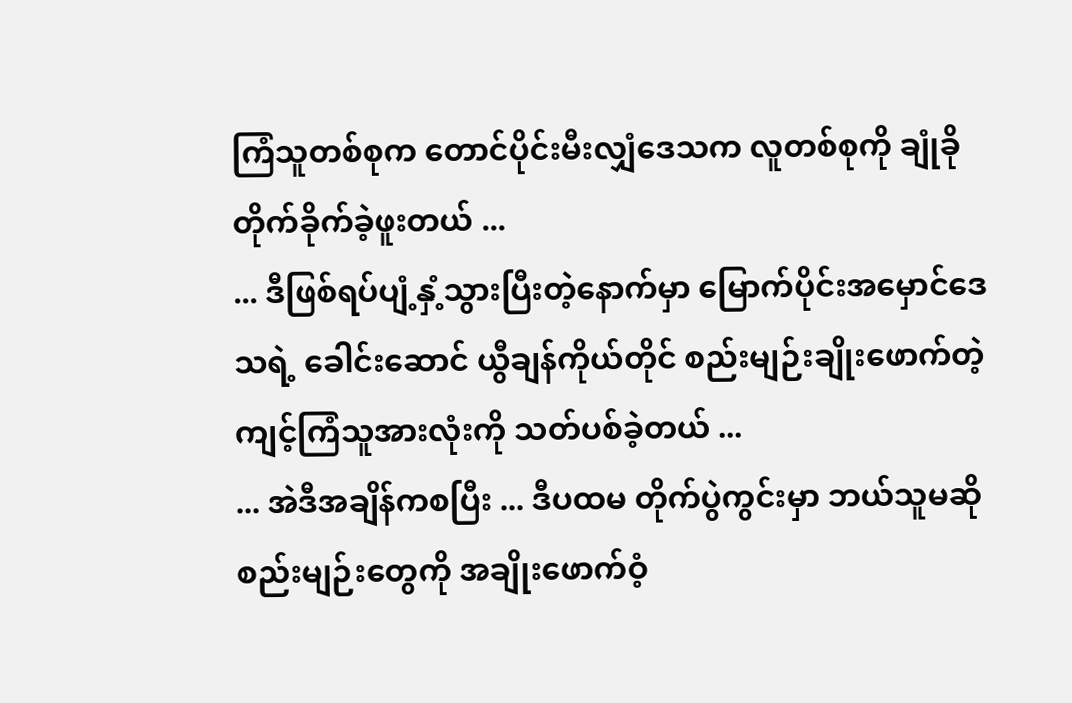ကြံသူတစ်စုက တောင်ပိုင်းမီးလျှံဒေသက လူတစ်စုကို ချုံခိုတိုက်ခိုက်ခဲ့ဖူးတယ် ...
... ဒီဖြစ်ရပ်ပျံ့နှံ့သွားပြီးတဲ့နောက်မှာ မြောက်ပိုင်းအမှောင်ဒေသရဲ့ ခေါင်းဆောင် ယွီချန်ကိုယ်တိုင် စည်းမျဉ်းချိုးဖောက်တဲ့ ကျင့်ကြံသူအားလုံးကို သတ်ပစ်ခဲ့တယ် ...
... အဲဒီအချိန်ကစပြီး ... ဒီပထမ တိုက်ပွဲကွင်းမှာ ဘယ်သူမဆိုစည်းမျဉ်းတွေကို အချိုးဖောက်ဝံ့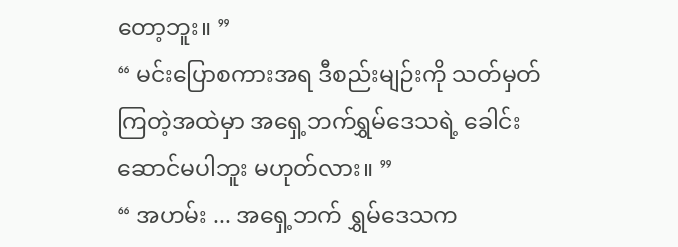တော့ဘူး။ ”
“ မင်းပြောစကားအရ ဒီစည်းမျဉ်းကို သတ်မှတ်ကြတဲ့အထဲမှာ အရှေ့ဘက်ရွှမ်ဒေသရဲ့ ခေါင်းဆောင်မပါဘူး မဟုတ်လား။ ”
“ အဟမ်း ... အရှေ့ဘက် ရွှမ်ဒေသက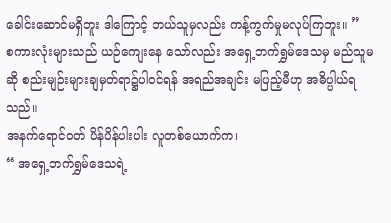ခေါင်းဆောင်မရှိဘူး ဒါကြောင့် ဘယ်သူမှလည်း ကန့်ကွက်မှုမလုပ်ကြဘူး။ ”
စကားလုံးများသည် ယဉ်ကျေးနေ သော်လည်း အရှေ့ဘက်ရွှမ်ဒေသမှ မည်သူမဆို စည်းမျဉ်းများချမှတ်ရာ၌ပါဝင်ရန် အရည်အချင်း မပြည့်မီဟု အဓိပ္ပါယ်ရသည်။
အနက်ရောင်ဝတ် ပိန်ပိန်ပါးပါး လူတစ်ယောက်က၊
“ အရှေ့ဘက်ရွှမ်ဒေသရဲ့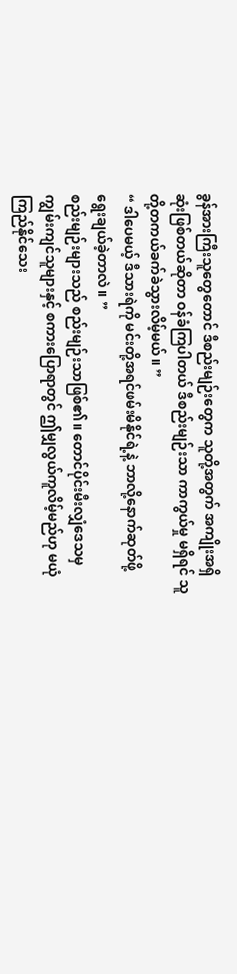ခွန်အားကြီးသူတွေတောင် ဒီစည်းမျဉ်းတွေက သူတို့အတွက် အကျိုးအရှိဆုံးဖြစ်တယ်ဆိုတာ ဝန်ခံကြပါတယ် ဒီစည်းမျဉ်းသာ ကာကွယ်မှု မရှိရင် သူတို့တကယ်ခက်ခဲသွားလိမ့်မယ်။ ”
“ ဒါပေမယ့် ဒီသားရဲကို မင်းတို့အရင်ဖမ်းမိနိုင်ရဲ့နဲ့ ဘာလို့နောက်ဆုတ်ဖို့ ရွေးချယ်ခဲ့တာလဲ။ ”
စည်းမျဉ်းများသည် စည်းမျဉ်းသာဖြစ်၏။ တောင်ပိုင်းမီးလျှံဒေသမှ ကျွမ်းကျင်သူများနှင့် စကားပြောရာတွင် ဤမျှလွယ်ကူလိမ့်မည်ဟု မယုံကြည်နိုင်သေး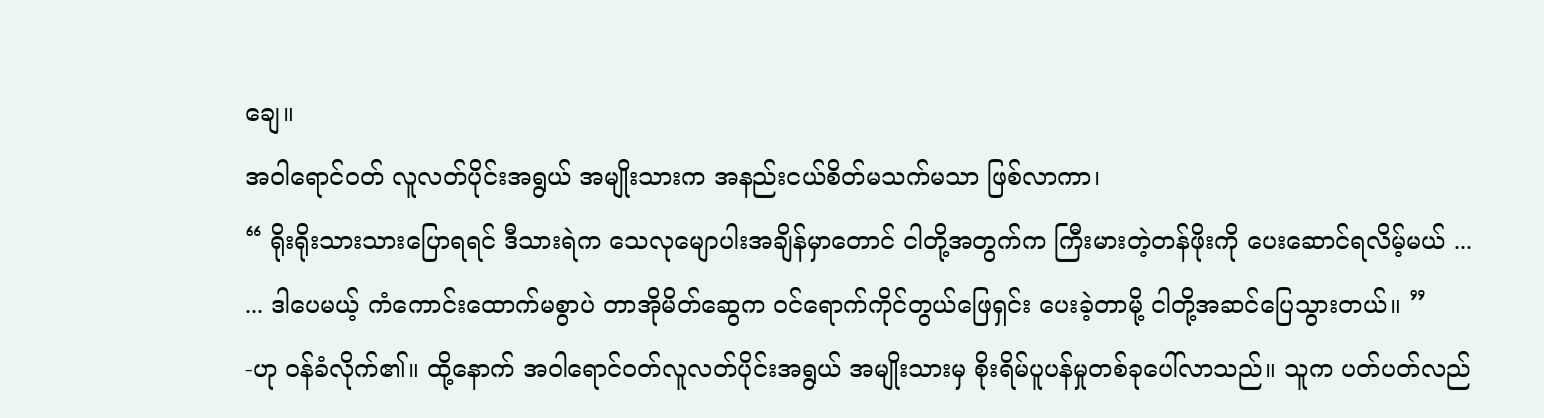ချေ။
အဝါရောင်ဝတ် လူလတ်ပိုင်းအရွယ် အမျိုးသားက အနည်းငယ်စိတ်မသက်မသာ ဖြစ်လာကာ၊
“ ရိုးရိုးသားသားပြောရရင် ဒီသားရဲက သေလုမျောပါးအချိန်မှာတောင် ငါတို့အတွက်က ကြီးမားတဲ့တန်ဖိုးကို ပေးဆောင်ရလိမ့်မယ် ...
... ဒါပေမယ့် ကံကောင်းထောက်မစွာပဲ တာအိုမိတ်ဆွေက ဝင်ရောက်ကိုင်တွယ်ဖြေရှင်း ပေးခဲ့တာမို့ ငါတို့အဆင်ပြေသွားတယ်။ ”
-ဟု ဝန်ခံလိုက်၏။ ထို့နောက် အဝါရောင်ဝတ်လူလတ်ပိုင်းအရွယ် အမျိုးသားမှ စိုးရိမ်ပူပန်မှုတစ်ခုပေါ်လာသည်။ သူက ပတ်ပတ်လည်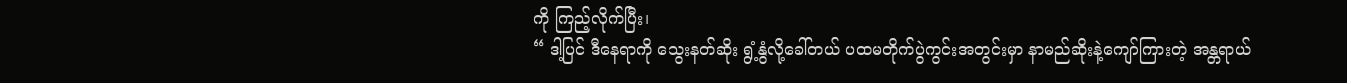ကို ကြည့်လိုက်ပြီး၊
“ ဒါ့ပြင် ဒီနေရာကို သွေးနတ်ဆိုး ရွံ့နွံလို့ခေါ်တယ် ပထမတိုက်ပွဲကွင်းအတွင်းမှာ နာမည်ဆိုးနဲ့ကျော်ကြားတဲ့ အန္တရာယ်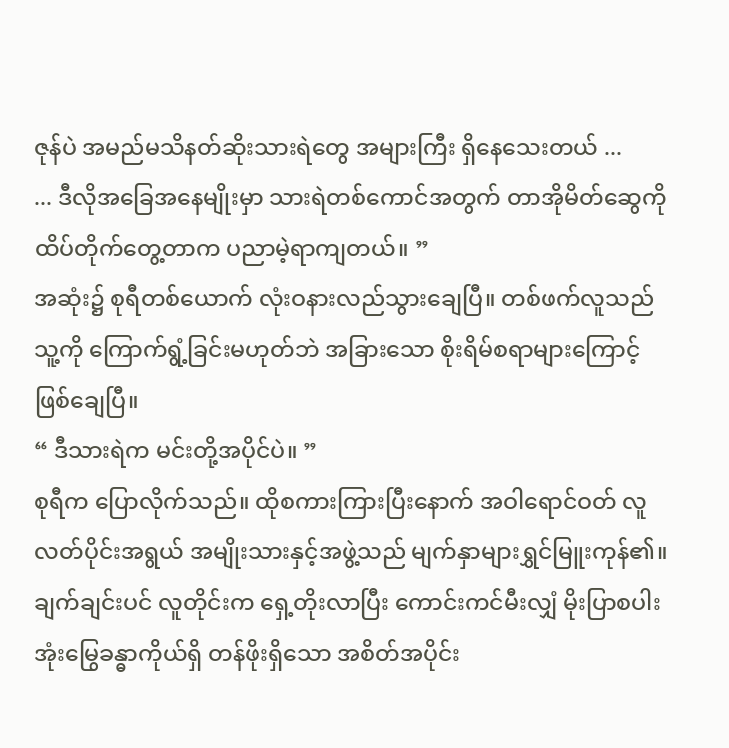ဇုန်ပဲ အမည်မသိနတ်ဆိုးသားရဲတွေ အများကြီး ရှိနေသေးတယ် ...
... ဒီလိုအခြေအနေမျိုးမှာ သားရဲတစ်ကောင်အတွက် တာအိုမိတ်ဆွေကို ထိပ်တိုက်တွေ့တာက ပညာမဲ့ရာကျတယ်။ ”
အဆုံး၌ စုရီတစ်ယောက် လုံးဝနားလည်သွားချေပြီ။ တစ်ဖက်လူသည် သူ့ကို ကြောက်ရွံ့ခြင်းမဟုတ်ဘဲ အခြားသော စိုးရိမ်စရာများကြောင့် ဖြစ်ချေပြီ။
“ ဒီသားရဲက မင်းတို့အပိုင်ပဲ။ ”
စုရီက ပြောလိုက်သည်။ ထိုစကားကြားပြီးနောက် အဝါရောင်ဝတ် လူလတ်ပိုင်းအရွယ် အမျိုးသားနှင့်အဖွဲ့သည် မျက်နှာများရွှင်မြူးကုန်၏။
ချက်ချင်းပင် လူတိုင်းက ရှေ့တိုးလာပြီး ကောင်းကင်မီးလျှံ မိုးပြာစပါးအုံးမြွေခန္ဓာကိုယ်ရှိ တန်ဖိုးရှိသော အစိတ်အပိုင်း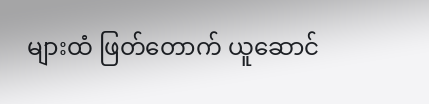များထံ ဖြတ်တောက် ယူဆောင်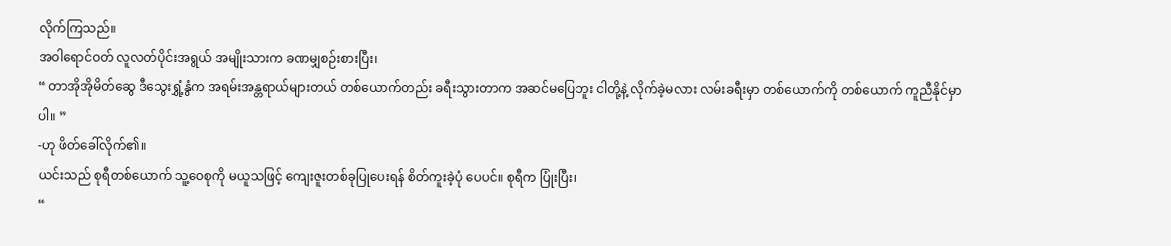လိုက်ကြသည်။
အဝါရောင်ဝတ် လူလတ်ပိုင်းအရွယ် အမျိုးသားက ခဏမျှစဉ်းစားပြီး၊
“ တာအိုအိုမိတ်ဆွေ ဒီသွေးရွှံ့နွံက အရမ်းအန္တရာယ်များတယ် တစ်ယောက်တည်း ခရီးသွားတာက အဆင်မပြေဘူး ငါတို့နဲ့ လိုက်ခဲ့မလား လမ်းခရီးမှာ တစ်ယောက်ကို တစ်ယောက် ကူညီနိုင်မှာပါ။ ”
-ဟု ဖိတ်ခေါ်လိုက်၏။
ယင်းသည် စုရီတစ်ယောက် သူ့ဝေစုကို မယူသဖြင့် ကျေးဇူးတစ်ခုပြုပေးရန် စိတ်ကူးခဲ့ပုံ ပေပင်။ စုရီက ပြုံးပြီး၊
“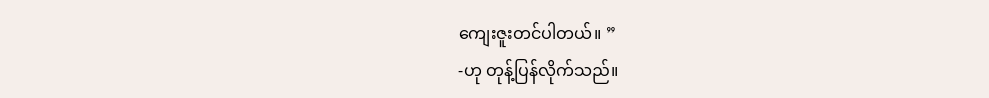ကျေးဇူးတင်ပါတယ်။ ”
-ဟု တုန့်ပြန်လိုက်သည်။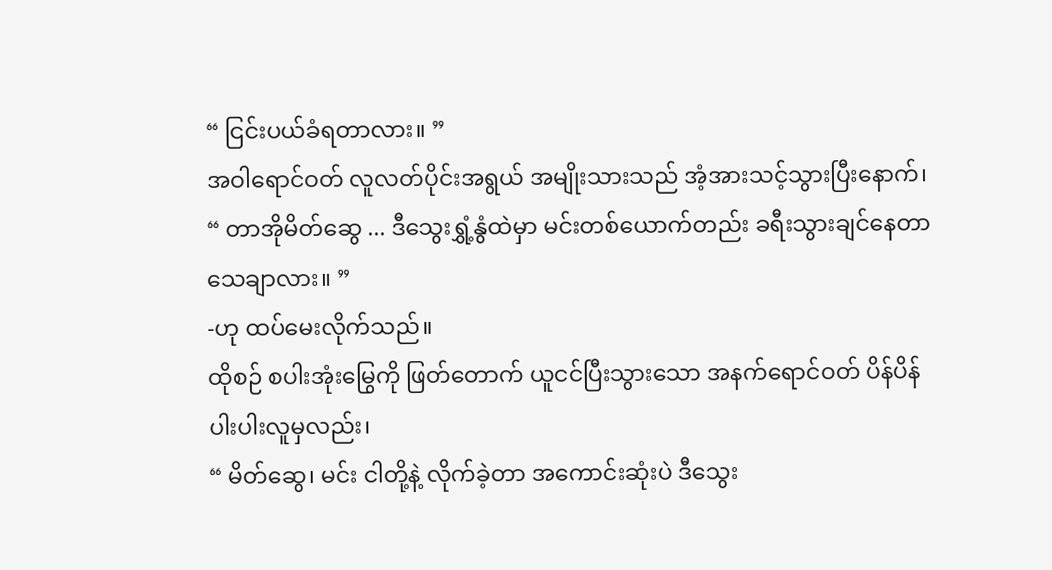“ ငြင်းပယ်ခံရတာလား။ ”
အဝါရောင်ဝတ် လူလတ်ပိုင်းအရွယ် အမျိုးသားသည် အံ့အားသင့်သွားပြီးနောက်၊
“ တာအိုမိတ်ဆွေ ... ဒီသွေးရွှံ့နွံထဲမှာ မင်းတစ်ယောက်တည်း ခရီးသွားချင်နေတာ သေချာလား။ ”
-ဟု ထပ်မေးလိုက်သည်။
ထိုစဉ် စပါးအုံးမြွေကို ဖြတ်တောက် ယူငင်ပြီးသွားသော အနက်ရောင်ဝတ် ပိန်ပိန် ပါးပါးလူမှလည်း၊
“ မိတ်ဆွေ၊ မင်း ငါတို့နဲ့ လိုက်ခဲ့တာ အကောင်းဆုံးပဲ ဒီသွေး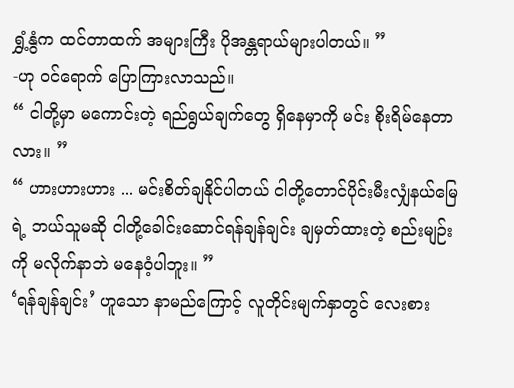ရွှံ့နွံက ထင်တာထက် အများကြီး ပိုအန္တရာယ်များပါတယ်။ ”
-ဟု ဝင်ရောက် ပြောကြားလာသည်။
“ ငါတို့မှာ မကောင်းတဲ့ ရည်ရွယ်ချက်တွေ ရှိနေမှာကို မင်း စိုးရိမ်နေတာလား။ ”
“ ဟားဟားဟား ... မင်းစိတ်ချနိုင်ပါတယ် ငါတို့တောင်ပိုင်းမီးလျှံနယ်မြေရဲ့ ဘယ်သူမဆို ငါတို့ခေါင်းဆောင်ရန်ချန်ချင်း ချမှတ်ထားတဲ့ စည်းမျဉ်းကို မလိုက်နာဘဲ မနေဝံ့ပါဘူး။ ”
‘ရန်ချန်ချင်း’ ဟူသော နာမည်ကြောင့် လူတိုင်းမျက်နှာတွင် လေးစား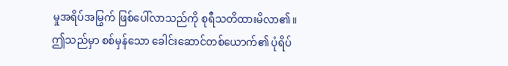မှုအရိပ်အမြွက် ဖြစ်ပေါ်လာသည်ကို စုရီသတိထားမိလာ၏။
ဤသည်မှာ စစ်မှန်သော ခေါင်းဆောင်တစ်ယောက်၏ ပုံရိပ်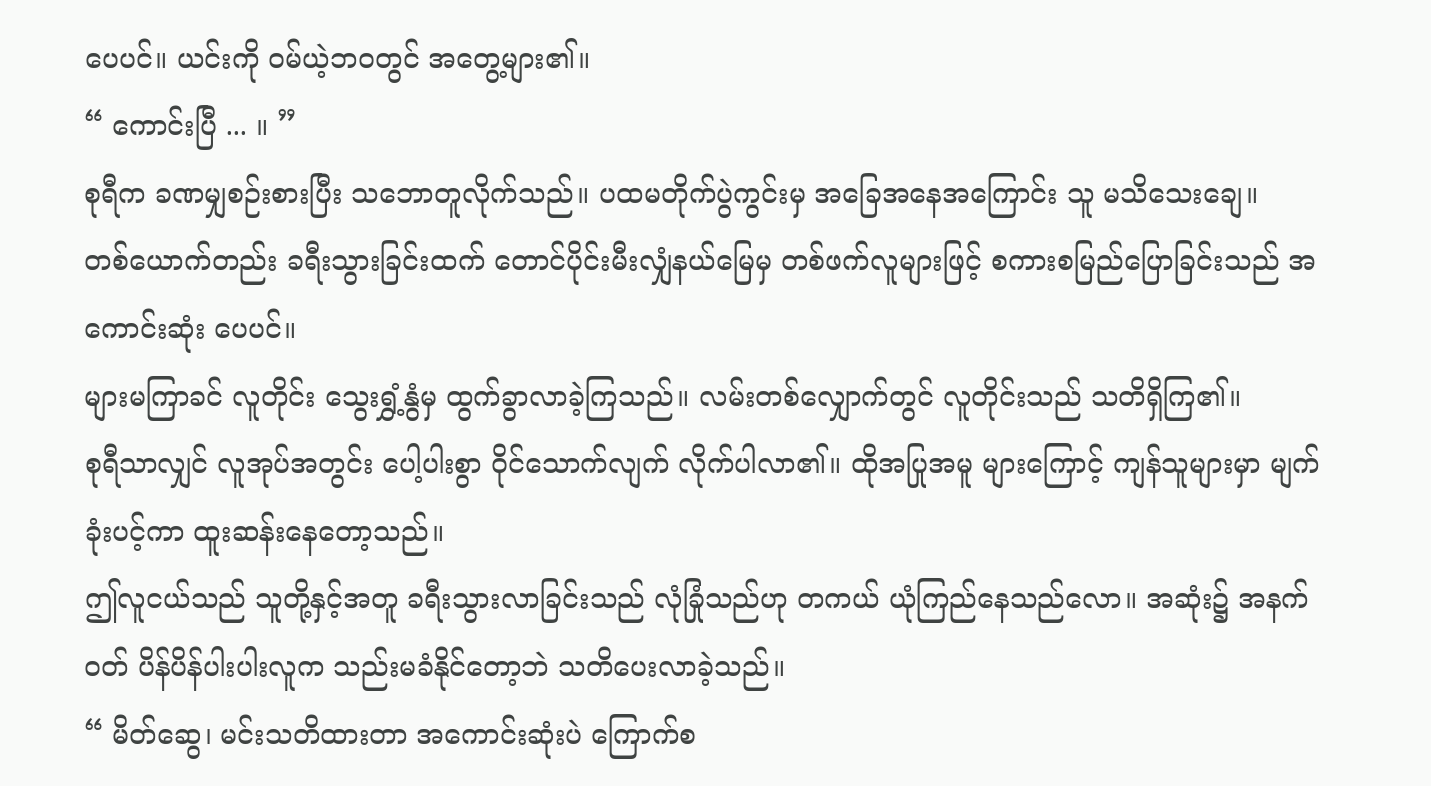ပေပင်။ ယင်းကို ဝမ်ယဲ့ဘဝတွင် အတွေ့များ၏။
“ ကောင်းပြီ ... ။ ”
စုရီက ခဏမျှစဉ်းစားပြီး သဘောတူလိုက်သည်။ ပထမတိုက်ပွဲကွင်းမှ အခြေအနေအကြောင်း သူ မသိသေးချေ။
တစ်ယောက်တည်း ခရီးသွားခြင်းထက် တောင်ပိုင်းမီးလျှံနယ်မြေမှ တစ်ဖက်လူများဖြင့် စကားစမြည်ပြောခြင်းသည် အကောင်းဆုံး ပေပင်။
များမကြာခင် လူတိုင်း သွေးရွှံ့နွံမှ ထွက်ခွာလာခဲ့ကြသည်။ လမ်းတစ်လျှောက်တွင် လူတိုင်းသည် သတိရှိကြ၏။
စုရီသာလျှင် လူအုပ်အတွင်း ပေါ့ပါးစွာ ဝိုင်သောက်လျက် လိုက်ပါလာ၏။ ထိုအပြုအမူ များကြောင့် ကျန်သူများမှာ မျက်ခုံးပင့်ကာ ထူးဆန်းနေတော့သည်။
ဤလူငယ်သည် သူတို့နှင့်အတူ ခရီးသွားလာခြင်းသည် လုံခြုံသည်ဟု တကယ် ယုံကြည်နေသည်လော။ အဆုံး၌ အနက်ဝတ် ပိန်ပိန်ပါးပါးလူက သည်းမခံနိုင်တော့ဘဲ သတိပေးလာခဲ့သည်။
“ မိတ်ဆွေ၊ မင်းသတိထားတာ အကောင်းဆုံးပဲ ကြောက်စ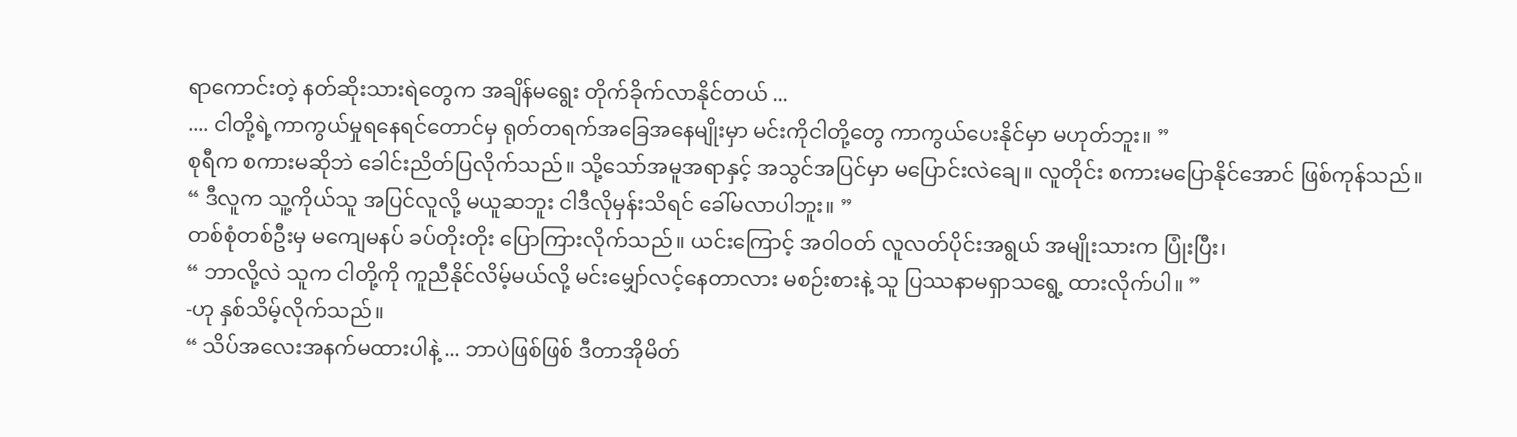ရာကောင်းတဲ့ နတ်ဆိုးသားရဲတွေက အချိန်မရွေး တိုက်ခိုက်လာနိုင်တယ် ...
.... ငါတို့ရဲ့ကာကွယ်မှုရနေရင်တောင်မှ ရုတ်တရက်အခြေအနေမျိုးမှာ မင်းကိုငါတို့တွေ ကာကွယ်ပေးနိုင်မှာ မဟုတ်ဘူး။ ”
စုရီက စကားမဆိုဘဲ ခေါင်းညိတ်ပြလိုက်သည်။ သို့သော်အမူအရာနှင့် အသွင်အပြင်မှာ မပြောင်းလဲချေ။ လူတိုင်း စကားမပြောနိုင်အောင် ဖြစ်ကုန်သည်။
“ ဒီလူက သူ့ကိုယ်သူ အပြင်လူလို့ မယူဆဘူး ငါဒီလိုမှန်းသိရင် ခေါ်မလာပါဘူး။ ”
တစ်စုံတစ်ဦးမှ မကျေမနပ် ခပ်တိုးတိုး ပြောကြားလိုက်သည်။ ယင်းကြောင့် အဝါဝတ် လူလတ်ပိုင်းအရွယ် အမျိုးသားက ပြုံးပြီး၊
“ ဘာလို့လဲ သူက ငါတို့ကို ကူညီနိုင်လိမ့်မယ်လို့ မင်းမျှော်လင့်နေတာလား မစဉ်းစားနဲ့ သူ ပြဿနာမရှာသရွေ့ ထားလိုက်ပါ။ ”
-ဟု နှစ်သိမ့်လိုက်သည်။
“ သိပ်အလေးအနက်မထားပါနဲ့ ... ဘာပဲဖြစ်ဖြစ် ဒီတာအိုမိတ်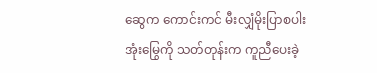ဆွေက ကောင်းကင် မီးလျှံမိုးပြာစပါးအုံးမြွေကို သတ်တုန်းက ကူညီပေးခဲ့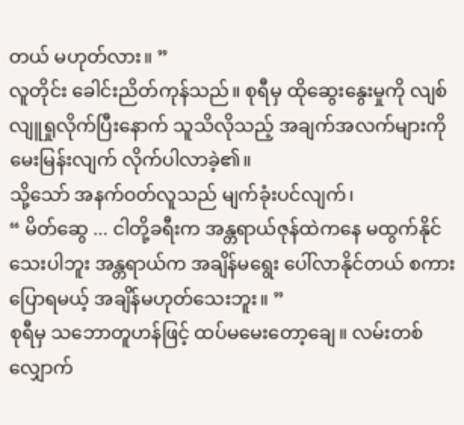တယ် မဟုတ်လား။ ”
လူတိုင်း ခေါင်းညိတ်ကုန်သည်။ စုရီမှ ထိုဆွေးနွေးမှုကို လျစ်လျူရှုလိုက်ပြီးနောက် သူသိလိုသည့် အချက်အလက်များကို မေးမြန်းလျက် လိုက်ပါလာခဲ့၏။
သို့သော် အနက်ဝတ်လူသည် မျက်ခုံးပင်လျက်၊
“ မိတ်ဆွေ ... ငါတို့ခရီးက အန္တရာယ်ဇုန်ထဲကနေ မထွက်နိုင်သေးပါဘူး အန္တရာယ်က အချိန်မရွေး ပေါ်လာနိုင်တယ် စကားပြောရမယ့် အချိန်မဟုတ်သေးဘူး။ ”
စုရီမှ သဘောတူဟန်ဖြင့် ထပ်မမေးတော့ချေ။ လမ်းတစ်လျှောက်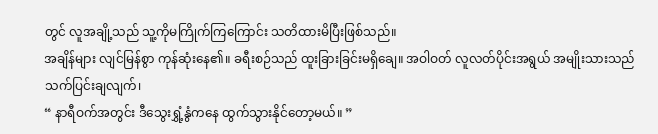တွင် လူအချို့သည် သူ့ကိုမကြိုက်ကြကြောင်း သတိထားမိပြီးဖြစ်သည်။
အချိန်များ လျင်မြန်စွာ ကုန်ဆုံးနေ၏။ ခရီးစဉ်သည် ထူးခြားခြင်းမရှိချေ။ အဝါဝတ် လူလတ်ပိုင်းအရွယ် အမျိုးသားသည် သက်ပြင်းချလျက်၊
“ နာရီဝက်အတွင်း ဒီသွေးရွှံ့နွံကနေ ထွက်သွားနိုင်တော့မယ်။ ”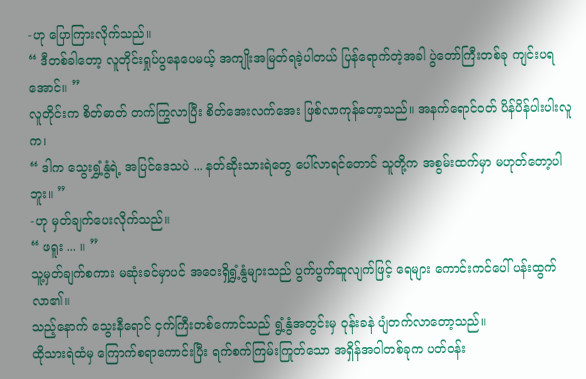-ဟု ပြောကြားလိုက်သည်။
“ ဒီတစ်ခါတော့ လူတိုင်းရှုပ်ပွနေပေမယ့် အကျိုးအမြတ်ရခဲ့ပါတယ် ပြန်ရောက်တဲ့အခါ ပွဲတော်ကြီးတစ်ခု ကျင်းပရအောင်။ ”
လူတိုင်းက စိတ်ဓာတ် တက်ကြွလာပြီး စိတ်အေးလက်အေး ဖြစ်လာကုန်တော့သည်။ အနက်ရောင်ဝတ် ပိန်ပိန်ပါးပါးလူက၊
“ ဒါက သွေးရွှံ့နွံရဲ့ အပြင်ဒေသပဲ ... နတ်ဆိုးသားရဲတွေ ပေါ်လာရင်တောင် သူတို့က အစွမ်းထက်မှာ မဟုတ်တော့ပါဘူး။ ”
-ဟု မှတ်ချက်ပေးလိုက်သည်။
“ ဖရူး ... ။ ”
သူ့မှတ်ချက်စကား မဆုံးခင်မှာပင် အဝေးရှိရွှံ့နွံများသည် ပွက်ပွက်ဆူလျက်ဖြင့် ရေများ ကောင်းကင်ပေါ် ပန်းထွက်လာ၏။
သည့်နောက် သွေးနီရောင် ငှက်ကြီးတစ်ကောင်သည် ရွံ့နွံအတွင်းမှ ဝုန်းခနဲ ပျံတက်လာတော့သည်။
ထိုသားရဲထံမှ ကြောက်စရာကောင်းပြီး ရက်စက်ကြမ်းကြုတ်သော အရှိန်အဝါတစ်ခုက ပတ်ဝန်း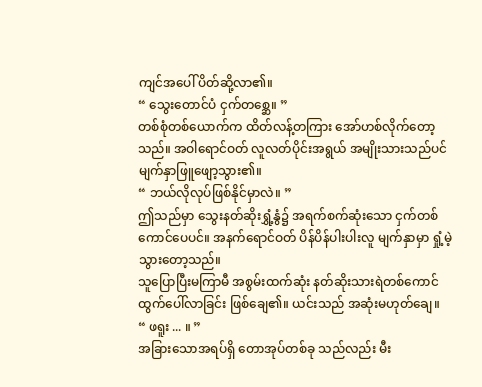ကျင်အပေါ် ပိတ်ဆို့လာ၏။
“ သွေးတောင်ပံ ငှက်တစ္ဆေ။ ”
တစ်စုံတစ်ယောက်က ထိတ်လန့်တကြား အော်ဟစ်လိုက်တော့သည်။ အဝါရောင်ဝတ် လူလတ်ပိုင်းအရွယ် အမျိုးသားသည်ပင် မျက်နှာဖြူဖျော့သွား၏။
“ ဘယ်လိုလုပ်ဖြစ်နိုင်မှာလဲ။ ”
ဤသည်မှာ သွေးနတ်ဆိုးရွှံ့နွံ၌ အရက်စက်ဆုံးသော ငှက်တစ်ကောင်ပေပင်။ အနက်ရောင်ဝတ် ပိန်ပိန်ပါးပါးလူ မျက်နှာမှာ ရှုံ့မဲ့သွားတော့သည်။
သူပြောပြီးမကြာမီ အစွမ်းထက်ဆုံး နတ်ဆိုးသားရဲတစ်ကောင် ထွက်ပေါ်လာခြင်း ဖြစ်ချေ၏။ ယင်းသည် အဆုံးမဟုတ်ချေ။
“ ဖရူး ... ။ ”
အခြားသောအရပ်ရှိ တောအုပ်တစ်ခု သည်လည်း မီး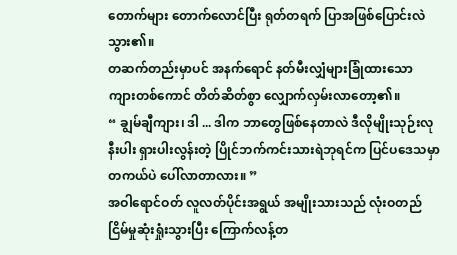တောက်များ တောက်လောင်ပြီး ရုတ်တရက် ပြာအဖြစ်ပြောင်းလဲသွား၏။
တဆက်တည်းမှာပင် အနက်ရောင် နတ်မီးလျှံများခြုံထားသော ကျားတစ်ကောင် တိတ်ဆိတ်စွာ လျှောက်လှမ်းလာတော့၏။
“ ချွမ်ချီကျား၊ ဒါ ... ဒါက ဘာတွေဖြစ်နေတာလဲ ဒီလိုမျိုးသုဉ်းလုနီးပါး ရှားပါးလွန်းတဲ့ ပြိုင်ဘက်ကင်းသားရဲဘုရင်က ပြင်ပဒေသမှာ တကယ်ပဲ ပေါ်လာတာလား။ ”
အဝါရောင်ဝတ် လူလတ်ပိုင်းအရွယ် အမျိုးသားသည် လုံးဝတည်ငြိမ်မှုဆုံးရှုံးသွားပြီး ကြောက်လန့်တ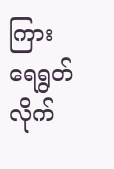ကြား ရေရွတ်လိုက်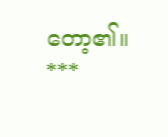တော့၏။
***